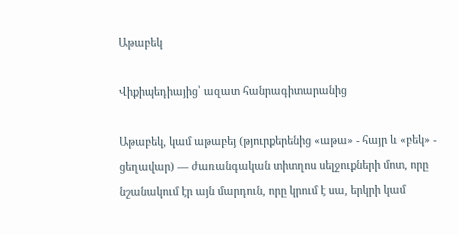Աթաբեկ

Վիքիպեդիայից՝ ազատ հանրագիտարանից

Աթաբեկ, կամ աթաբեյ (թյուրքերենից «աթա» - հայր և «բեկ» - ցեղավար) — ժառանգական տիտղոս սելջուքների մոտ, որը նշանակում էր այն մարդուն, որը կրում է սա, երկրի կամ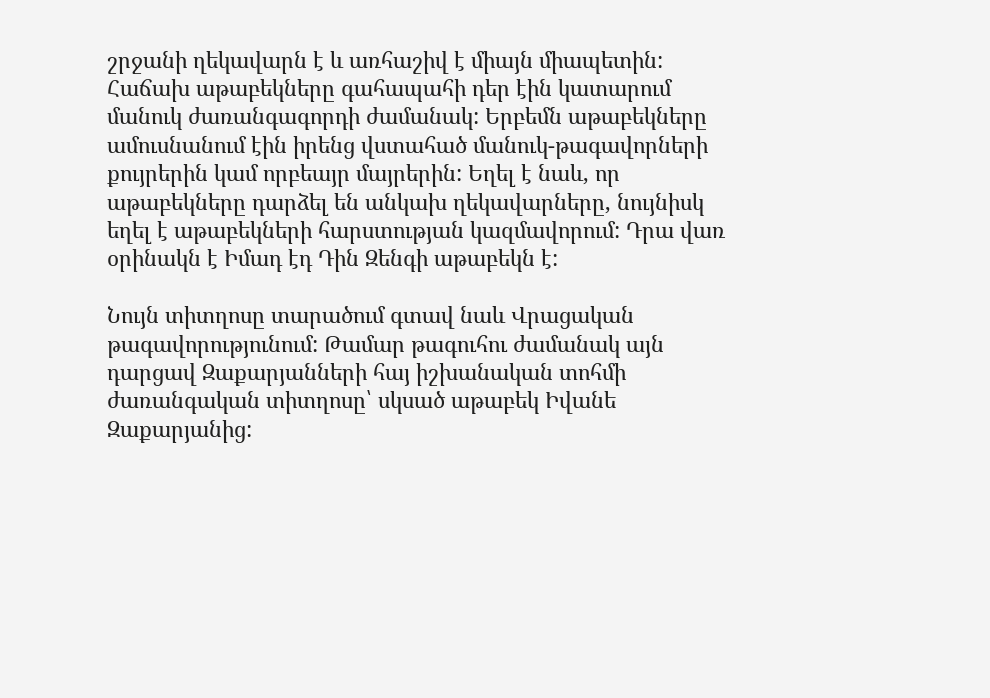շրջանի ղեկավարն է և առհաշիվ է միայն միապետին: Հաճախ աթաբեկները գահապահի դեր էին կատարում մանուկ ժառանգագորդի ժամանակ: Երբեմն աթաբեկները ամուսնանում էին իրենց վստահած մանուկ-թագավորների քույրերին կամ որբեայր մայրերին: Եղել է նաև, որ աթաբեկները դարձել են անկախ ղեկավարները, նույնիսկ եղել է աթաբեկների հարստության կազմավորում: Դրա վառ օրինակն է Իմադ էդ Դին Զենգի աթաբեկն է:

Նույն տիտղոսը տարածում գտավ նաև Վրացական թագավորությունում: Թամար թագուհու ժամանակ այն դարցավ Զաքարյանների հայ իշխանական տոհմի ժառանգական տիտղոսը՝ սկսած աթաբեկ Իվանե Զաքարյանից: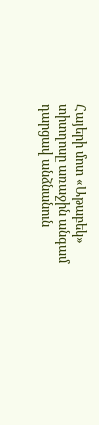Հայերի մոտ «Աթաբեկ» տիտղոսը առաջին անգամ դարցավ անձնանուն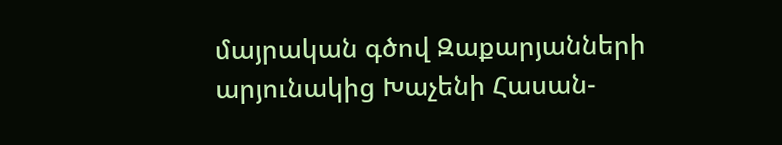մայրական գծով Զաքարյանների արյունակից Խաչենի Հասան-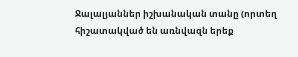Ջալալյաններ իշխանական տանը (որտեղ հիշատակված են առնվազն երեք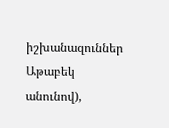իշխանազուններ Աթաբեկ անունով),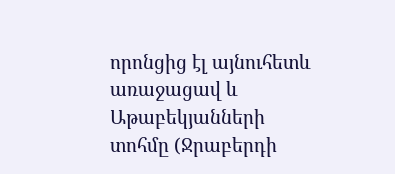որոնցից էլ այնուհետև առաջացավ և Աթաբեկյանների տոհմը (Ջրաբերդի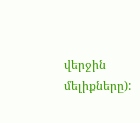վերջին մելիքները):